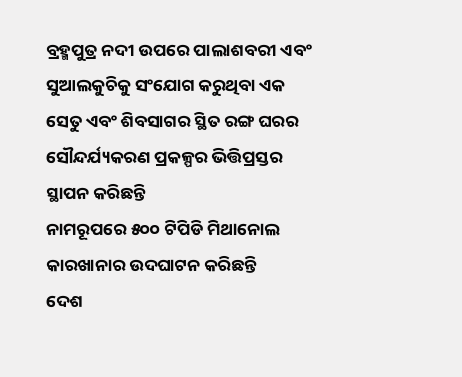ବ୍ରହ୍ମପୁତ୍ର ନଦୀ ଉପରେ ପାଲାଶବରୀ ଏବଂ ସୁଆଲକୁଚିକୁ ସଂଯୋଗ କରୁଥିବା ଏକ ସେତୁ ଏବଂ ଶିବସାଗର ସ୍ଥିତ ରଙ୍ଗ ଘରର ସୌନ୍ଦର୍ଯ୍ୟକରଣ ପ୍ରକଳ୍ପର ଭିତ୍ତିପ୍ରସ୍ତର ସ୍ଥାପନ କରିଛନ୍ତି
ନାମରୂପରେ ୫୦୦ ଟିପିଡି ମିଥାନୋଲ କାରଖାନାର ଉଦଘାଟନ କରିଛନ୍ତି
ଦେଶ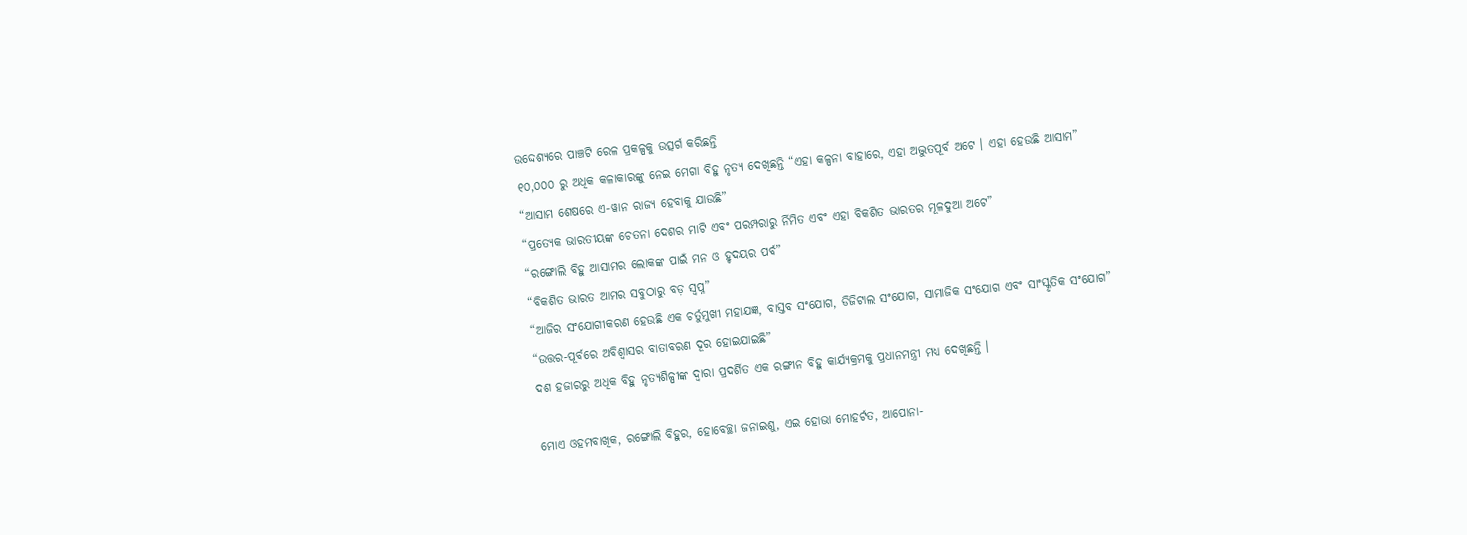ଉଦ୍ଦେଶ୍ୟରେ ପାଞ୍ଚଟି ରେଳ ପ୍ରକଳ୍ପକୁ ଉତ୍ସର୍ଗ କରିଛନ୍ତି
୧୦,୦୦୦ ରୁ ଅଧିକ କଳାକାରଙ୍କୁ ନେଇ ମେଗା ବିହୁ ନୃତ୍ୟ ଦେଖିଛନ୍ତି “ଏହା କଳ୍ପନା ବାହାରେ, ଏହା ଅଦ୍ଭୁତପୂର୍ବ ଅଟେ । ଏହା ହେଉଛି ଆସାମ”
“ଆସାମ ଶେଷରେ ଏ-ୱାନ ରାଜ୍ୟ ହେବାକୁ ଯାଉଛି”
“ପ୍ରତ୍ୟେକ ଭାରତୀୟଙ୍କ ଚେତନା ଦେଶର ମାଟି ଏବଂ ପରମ୍ପରାରୁ ର୍ନିମିତ ଏବଂ ଏହା ବିକଶିତ ଭାରତର ମୂଳଦୁଆ ଅଟେ”
“ରଙ୍ଗୋଲି ବିହୁ ଆସାମର ଲୋକଙ୍କ ପାଇଁ ମନ ଓ ହୃଦୟର ପର୍ବ”
“ବିକଶିତ ଭାରତ ଆମର ସବୁଠାରୁ ବଡ଼ ସ୍ୱପ୍ନ”
“ଆଜିର ସଂଯୋଗୀକରଣ ହେଉଛି ଏକ ଚର୍ତୁମୁଖୀ ମହାଯଜ୍ଞ, ବାସ୍ତବ ସଂଯୋଗ, ଡିଜିଟାଲ ସଂଯୋଗ, ସାମାଜିକ ସଂଯୋଗ ଏବଂ ସାଂସ୍କୃତିକ ସଂଯୋଗ”
“ଉତ୍ତର-ପୂର୍ବରେ ଅବିଶ୍ୱାସର ବାତାବରଣ ଦୂର ହୋଇଯାଇଛି”
ଦଶ ହଜାରରୁ ଅଧିକ ବିହୁ ନୃତ୍ୟଶିଳ୍ପୀଙ୍କ ଦ୍ୱାରା ପ୍ରଦର୍ଶିତ ଏକ ରଙ୍ଗୀନ ବିହୁ କାର୍ଯ୍ୟକ୍ରମକୁ ପ୍ରଧାନମନ୍ତ୍ରୀ ମଧ୍ୟ ଦେଖିଛନ୍ତି ।

ମୋଏ ଓହମବାଖିକ, ରଙ୍ଗୋଲି ବିହୁର, ହୋବେଚ୍ଛା ଜନାଇଶୁ, ଏଇ ହୋଭା ମୋହର୍ଟତ, ଆପୋନା-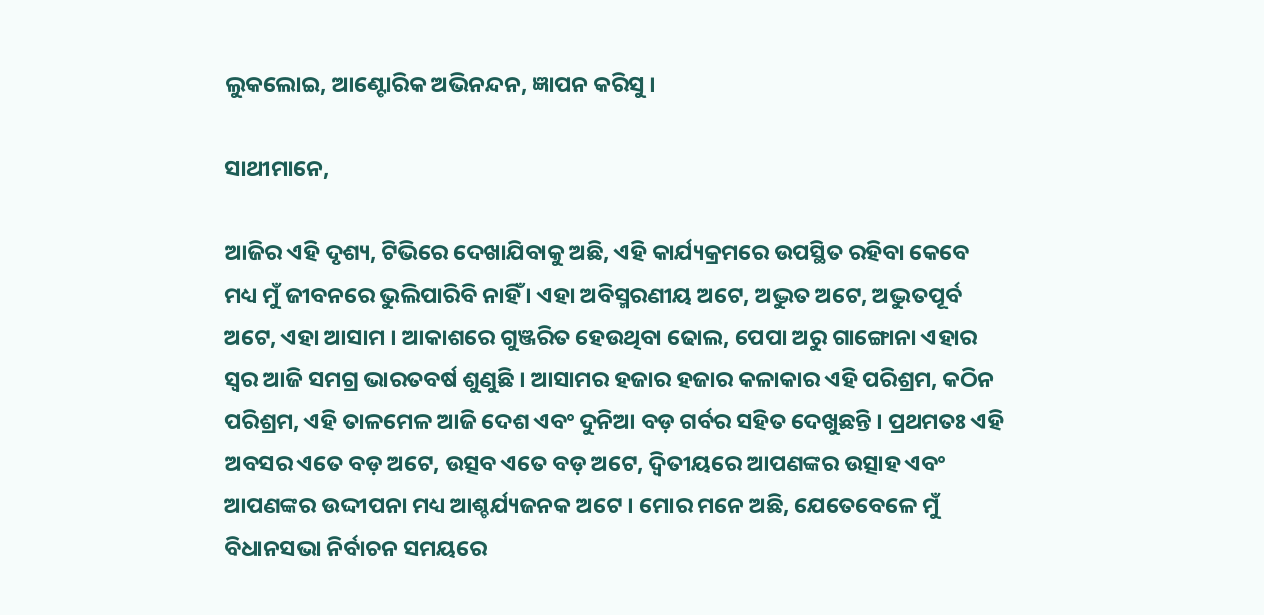ଲୁକଲୋଇ, ଆଣ୍ଟୋରିକ ଅଭିନନ୍ଦନ, ଜ୍ଞାପନ କରିସୁ ।

ସାଥୀମାନେ,

ଆଜିର ଏହି ଦୃଶ୍ୟ, ଟିଭିରେ ଦେଖାଯିବାକୁ ଅଛି, ଏହି କାର୍ଯ୍ୟକ୍ରମରେ ଉପସ୍ଥିତ ରହିବା କେବେ ମଧ୍ୟ ମୁଁ ଜୀବନରେ ଭୁଲିପାରିବି ନାହିଁ । ଏହା ଅବିସ୍ମରଣୀୟ ଅଟେ, ଅଦ୍ଭୁତ ଅଟେ, ଅଦ୍ଭୁତପୂର୍ବ ଅଟେ, ଏହା ଆସାମ । ଆକାଶରେ ଗୁଞ୍ଜରିତ ହେଉଥିବା ଢୋଲ, ପେପା ଅରୁ ଗାଙ୍ଗୋନା ଏହାର ସ୍ୱର ଆଜି ସମଗ୍ର ଭାରତବର୍ଷ ଶୁଣୁଛି । ଆସାମର ହଜାର ହଜାର କଳାକାର ଏହି ପରିଶ୍ରମ, କଠିନ ପରିଶ୍ରମ, ଏହି ତାଳମେଳ ଆଜି ଦେଶ ଏବଂ ଦୁନିଆ ବଡ଼ ଗର୍ବର ସହିତ ଦେଖୁଛନ୍ତି । ପ୍ରଥମତଃ ଏହି ଅବସର ଏତେ ବଡ଼ ଅଟେ, ଉତ୍ସବ ଏତେ ବଡ଼ ଅଟେ, ଦ୍ୱିତୀୟରେ ଆପଣଙ୍କର ଉତ୍ସାହ ଏବଂ ଆପଣଙ୍କର ଉଦ୍ଦୀପନା ମଧ୍ୟ ଆଶ୍ଚର୍ଯ୍ୟଜନକ ଅଟେ । ମୋର ମନେ ଅଛି, ଯେତେବେଳେ ମୁଁ ବିଧାନସଭା ନିର୍ବାଚନ ସମୟରେ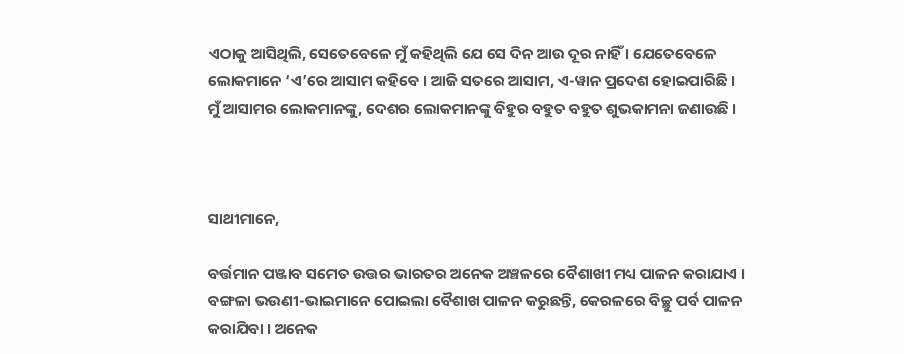ଏଠାକୁ ଆସିଥିଲି, ସେତେବେଳେ ମୁଁ କହିଥିଲି ଯେ ସେ ଦିନ ଆଉ ଦୂର ନାହିଁ । ଯେତେବେଳେ ଲୋକମାନେ ‘ଏ’ରେ ଆସାମ କହିବେ । ଆଜି ସତରେ ଆସାମ, ଏ-ୱାନ ପ୍ରଦେଶ ହୋଇପାରିଛି । ମୁଁ ଆସାମର ଲୋକମାନଙ୍କୁ, ଦେଶର ଲୋକମାନଙ୍କୁ ବିହୁର ବହୁତ ବହୁତ ଶୁଭକାମନା ଜଣାଉଛି ।



ସାଥୀମାନେ,

ବର୍ତ୍ତମାନ ପଞ୍ଜାବ ସମେତ ଉତ୍ତର ଭାରତର ଅନେକ ଅଞ୍ଚଳରେ ବୈଶାଖୀ ମଧ୍ୟ ପାଳନ କରାଯାଏ । ବଙ୍ଗଳା ଭଉଣୀ-ଭାଇମାନେ ପୋଇଲା ବୈଶାଖ ପାଳନ କରୁଛନ୍ତି, କେରଳରେ ବିଚ୍ଛୁ ପର୍ବ ପାଳନ କରାଯିବା । ଅନେକ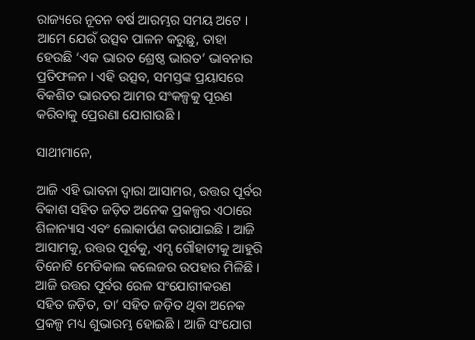ରାଜ୍ୟରେ ନୂତନ ବର୍ଷ ଆରମ୍ଭର ସମୟ ଅଟେ । ଆମେ ଯେଉଁ ଉତ୍ସବ ପାଳନ କରୁଛୁ, ତାହା ହେଉଛି ‘ଏକ ଭାରତ ଶ୍ରେଷ୍ଠ ଭାରତ’ ଭାବନାର ପ୍ରତିଫଳନ । ଏହି ଉତ୍ସବ, ସମସ୍ତଙ୍କ ପ୍ରୟାସରେ ବିକଶିତ ଭାରତର ଆମର ସଂକଳ୍ପକୁ ପୂରଣ କରିବାକୁ ପ୍ରେରଣା ଯୋଗାଉଛି ।

ସାଥୀମାନେ,

ଆଜି ଏହି ଭାବନା ଦ୍ୱାରା ଆସାମର, ଉତ୍ତର ପୂର୍ବର ବିକାଶ ସହିତ ଜଡ଼ିତ ଅନେକ ପ୍ରକଳ୍ପର ଏଠାରେ ଶିଳାନ୍ୟାସ ଏବଂ ଲୋକାର୍ପଣ କରାଯାଇଛି । ଆଜି ଆସାମକୁ, ଉତ୍ତର ପୂର୍ବକୁ, ଏମ୍ସ ଗୌହାଟୀକୁ ଆହୁରି ତିନୋଟି ମେଡିକାଲ କଲେଜର ଉପହାର ମିଳିଛି । ଆଜି ଉତ୍ତର ପୂର୍ବର ରେଳ ସଂଯୋଗୀକରଣ ସହିତ ଜଡ଼ିତ, ତା’ ସହିତ ଜଡ଼ିତ ଥିବା ଅନେକ ପ୍ରକଳ୍ପ ମଧ୍ୟ ଶୁଭାରମ୍ଭ ହୋଇଛି । ଆଜି ସଂଯୋଗ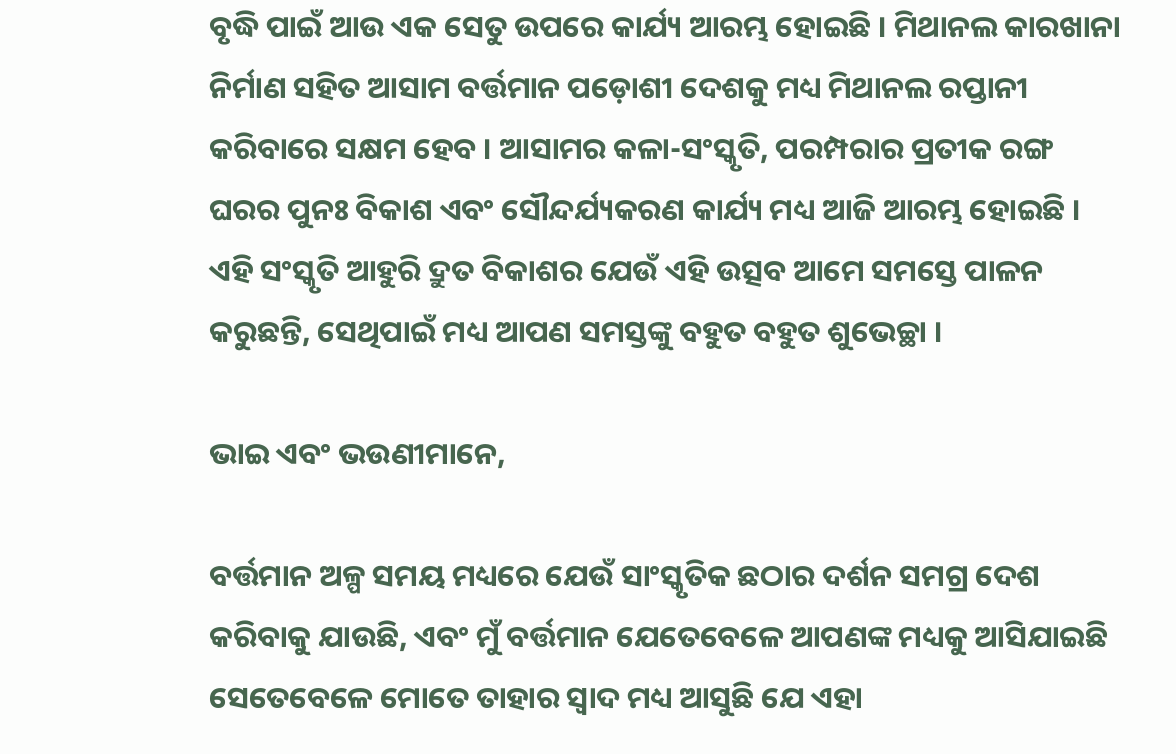ବୃଦ୍ଧି ପାଇଁ ଆଉ ଏକ ସେତୁ ଉପରେ କାର୍ଯ୍ୟ ଆରମ୍ଭ ହୋଇଛି । ମିଥାନଲ କାରଖାନା ନିର୍ମାଣ ସହିତ ଆସାମ ବର୍ତ୍ତମାନ ପଡ଼ୋଶୀ ଦେଶକୁ ମଧ୍ୟ ମିଥାନଲ ରପ୍ତାନୀ କରିବାରେ ସକ୍ଷମ ହେବ । ଆସାମର କଳା-ସଂସ୍କୃତି, ପରମ୍ପରାର ପ୍ରତୀକ ରଙ୍ଗ ଘରର ପୁନଃ ବିକାଶ ଏବଂ ସୌନ୍ଦର୍ଯ୍ୟକରଣ କାର୍ଯ୍ୟ ମଧ୍ୟ ଆଜି ଆରମ୍ଭ ହୋଇଛି । ଏହି ସଂସ୍କୃତି ଆହୁରି ଦ୍ରୁତ ବିକାଶର ଯେଉଁ ଏହି ଉତ୍ସବ ଆମେ ସମସ୍ତେ ପାଳନ କରୁଛନ୍ତି, ସେଥିପାଇଁ ମଧ୍ୟ ଆପଣ ସମସ୍ତଙ୍କୁ ବହୁତ ବହୁତ ଶୁଭେଚ୍ଛା ।

ଭାଇ ଏବଂ ଭଉଣୀମାନେ,

ବର୍ତ୍ତମାନ ଅଳ୍ପ ସମୟ ମଧ୍ୟରେ ଯେଉଁ ସାଂସ୍କୃତିକ ଛଠାର ଦର୍ଶନ ସମଗ୍ର ଦେଶ କରିବାକୁ ଯାଉଛି, ଏବଂ ମୁଁ ବର୍ତ୍ତମାନ ଯେତେବେଳେ ଆପଣଙ୍କ ମଧ୍ୟକୁ ଆସିଯାଇଛି ସେତେବେଳେ ମୋତେ ତାହାର ସ୍ୱାଦ ମଧ୍ୟ ଆସୁଛି ଯେ ଏହା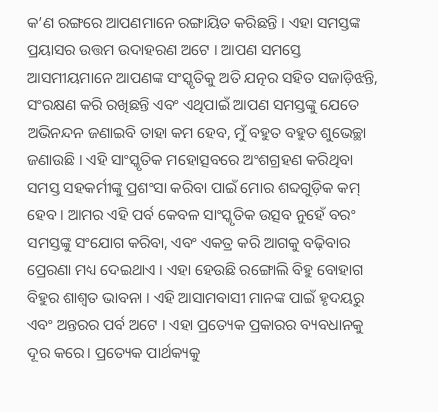କ’ଣ ରଙ୍ଗରେ ଆପଣମାନେ ରଙ୍ଗାୟିତ କରିଛନ୍ତି । ଏହା ସମସ୍ତଙ୍କ ପ୍ରୟାସର ଉତ୍ତମ ଉଦାହରଣ ଅଟେ । ଆପଣ ସମସ୍ତେ ଆସମୀୟମାନେ ଆପଣଙ୍କ ସଂସ୍କୃତିକୁ ଅତି ଯତ୍ନର ସହିତ ସଜାଡ଼ିଝନ୍ତି, ସଂରକ୍ଷଣ କରି ରଖିଛନ୍ତି ଏବଂ ଏଥିପାଇଁ ଆପଣ ସମସ୍ତଙ୍କୁ ଯେତେ ଅଭିନନ୍ଦନ ଜଣାଇବି ତାହା କମ ହେବ, ମୁଁ ବହୁତ ବହୁତ ଶୁଭେଚ୍ଛା ଜଣାଉଛି । ଏହି ସାଂସ୍କୃତିକ ମହୋତ୍ସବରେ ଅଂଶଗ୍ରହଣ କରିଥିବା ସମସ୍ତ ସହକର୍ମୀଙ୍କୁ ପ୍ରଶଂସା କରିବା ପାଇଁ ମୋର ଶବ୍ଦଗୁଡ଼ିକ କମ୍ ହେବ । ଆମର ଏହି ପର୍ବ କେବଳ ସାଂସ୍କୃତିକ ଉତ୍ସବ ନୁହେଁ ବରଂ ସମସ୍ତଙ୍କୁ ସଂଯୋଗ କରିବା, ଏବଂ ଏକତ୍ର କରି ଆଗକୁ ବଢ଼ିବାର ପ୍ରେରଣା ମଧ୍ୟ ଦେଇଥାଏ । ଏହା ହେଉଛି ରଙ୍ଗୋଲି ବିହୁ ବୋହାଗ ବିହୁର ଶାଶ୍ୱତ ଭାବନା । ଏହି ଆସାମବାସୀ ମାନଙ୍କ ପାଇଁ ହୃଦୟରୁ ଏବଂ ଅନ୍ତରର ପର୍ବ ଅଟେ । ଏହା ପ୍ରତ୍ୟେକ ପ୍ରକାରର ବ୍ୟବଧାନକୁ ଦୂର କରେ। ପ୍ରତ୍ୟେକ ପାର୍ଥକ୍ୟକୁ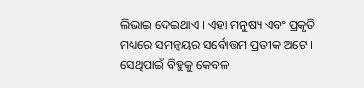ଲିଭାଇ ଦେଇଥାଏ । ଏହା ମନୁଷ୍ୟ ଏବଂ ପ୍ରକୃତି ମଧ୍ୟରେ ସମନ୍ୱୟର ସର୍ବୋତ୍ତମ ପ୍ରତୀକ ଅଟେ । ସେଥିପାଇଁ ବିହୁକୁ କେବଳ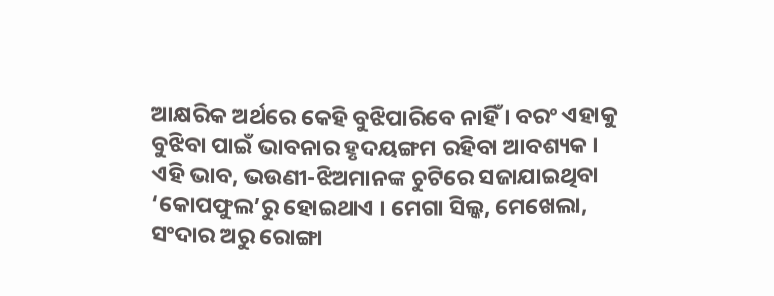ଆକ୍ଷରିକ ଅର୍ଥରେ କେହି ବୁଝିପାରିବେ ନାହିଁ । ବରଂ ଏହାକୁ ବୁଝିବା ପାଇଁ ଭାବନାର ହୃଦୟଙ୍ଗମ ରହିବା ଆବଶ୍ୟକ । ଏହି ଭାବ, ଭଉଣୀ-ଝିଅମାନଙ୍କ ଚୁଟିରେ ସଜାଯାଇଥିବା ‘କୋପଫୁଲ’ରୁ ହୋଇଥାଏ । ମେଗା ସିଲ୍କ, ମେଖେଲା, ସଂଦାର ଅରୁ ରୋଙ୍ଗା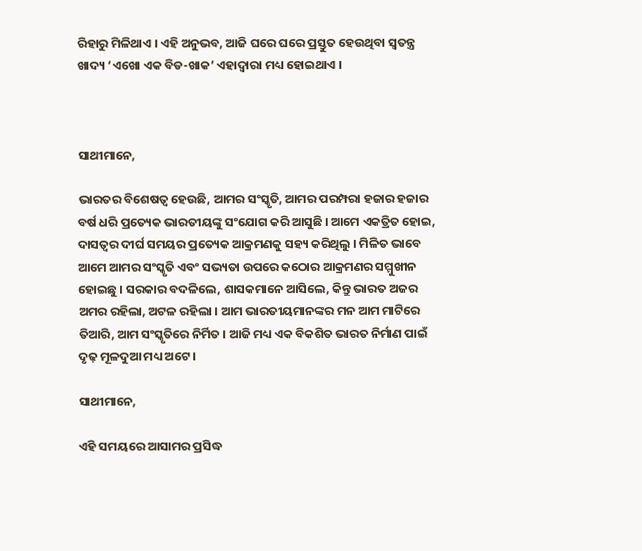ରିହାରୁ ମିଳିଥାଏ । ଏହି ଅନୁଭବ, ଆଜି ଘରେ ଘରେ ପ୍ରସ୍ତୁତ ହେଉଥିବା ସ୍ୱତନ୍ତ୍ର ଖାଦ୍ୟ ‘ଏଖୋ ଏକ ବିଡ-ଖାକ’ ଏହାଦ୍ୱାରା ମଧ୍ୟ ହୋଇଥାଏ ।



ସାଥୀମାନେ,

ଭାରତର ବିଶେଷତ୍ୱ ହେଉଛି, ଆମର ସଂସ୍କୃତି, ଆମର ପରମ୍ପରା ହଜାର ହଜାର ବର୍ଷ ଧରି ପ୍ରତ୍ୟେକ ଭାରତୀୟଙ୍କୁ ସଂଯୋଗ କରି ଆସୁଛି । ଆମେ ଏକତ୍ରିତ ହୋଇ, ଦାସତ୍ୱର ଦୀର୍ଘ ସମୟର ପ୍ରତ୍ୟେକ ଆକ୍ରମଣକୁ ସହ୍ୟ କରିଥିଲୁ । ମିଳିତ ଭାବେ ଆମେ ଆମର ସଂସ୍କୃତି ଏବଂ ସଭ୍ୟତା ଉପରେ କଠୋର ଆକ୍ରମଣର ସମ୍ମୁଖୀନ ହୋଇଛୁ । ସରକାର ବଦଳିଲେ, ଶାସକମାନେ ଆସିଲେ, କିନ୍ତୁ ଭାରତ ଅଜର ଅମର ରହିଲା, ଅଟଳ ରହିଲା । ଆମ ଭାରତୀୟମାନଙ୍କର ମନ ଆମ ମାଟିରେ ତିଆରି, ଆମ ସଂସ୍କୃତିରେ ନିର୍ମିତ । ଆଜି ମଧ୍ୟ ଏକ ବିକଶିତ ଭାରତ ନିର୍ମାଣ ପାଇଁ ଦୃଢ଼ ମୂଳଦୁଆ ମଧ୍ୟ ଅଟେ ।

ସାଥୀମାନେ,

ଏହି ସମୟରେ ଆସାମର ପ୍ରସିଦ୍ଧ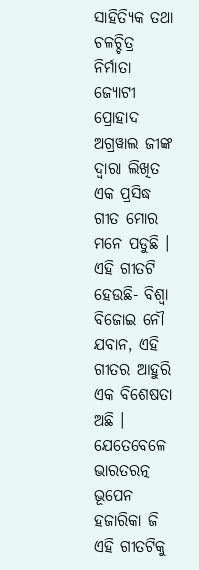ସାହିତ୍ୟିକ ତଥା ଚଳଚ୍ଚିତ୍ର ନିର୍ମାତା ଜ୍ୟୋଟୀ ପ୍ରୋହାଦ ଅଗ୍ରୱାଲ ଜୀଙ୍କ ଦ୍ୱାରା ଲିଖିତ ଏକ ପ୍ରସିଦ୍ଧ ଗୀତ ମୋର ମନେ ପଡୁଛି । ଏହି ଗୀତଟି ହେଉଛି- ବିଶ୍ୱା ବିଜୋଇ ନୌ ଯବାନ, ଏହି ଗୀତର ଆହୁରି ଏକ ବିଶେଷତା ଅଛି । ଯେତେବେଳେ ଭାରତରତ୍ନ ଭୂପେନ ହଜାରିକା ଜି ଏହି ଗୀତଟିକୁ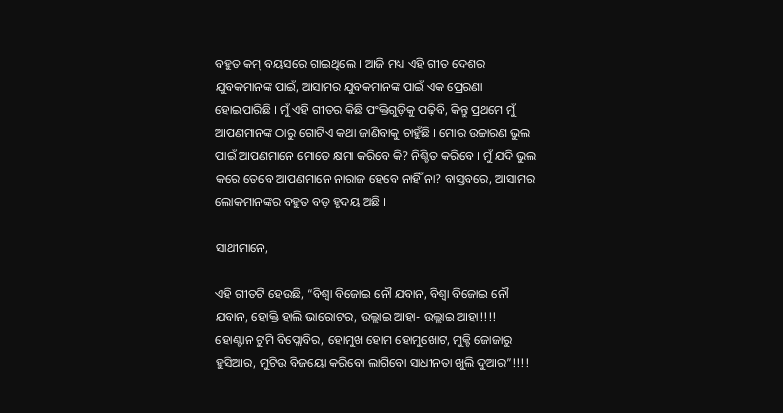ବହୁତ କମ୍ ବୟସରେ ଗାଇଥିଲେ । ଆଜି ମଧ୍ୟ ଏହି ଗୀତ ଦେଶର ଯୁବକମାନଙ୍କ ପାଇଁ, ଆସାମର ଯୁବକମାନଙ୍କ ପାଇଁ ଏକ ପ୍ରେରଣା ହୋଇପାରିଛି । ମୁଁ ଏହି ଗୀତର କିଛି ପଂକ୍ତିଗୁଡ଼ିକୁ ପଢ଼ିବି, କିନ୍ତୁ ପ୍ରଥମେ ମୁଁ ଆପଣମାନଙ୍କ ଠାରୁ ଗୋଟିଏ କଥା ଜାଣିବାକୁ ଚାହୁଁଛି । ମୋର ଉଚ୍ଚାରଣ ଭୁଲ ପାଇଁ ଆପଣମାନେ ମୋତେ କ୍ଷମା କରିବେ କି? ନିଶ୍ଚିତ କରିବେ । ମୁଁ ଯଦି ଭୁଲ କରେ ତେବେ ଆପଣମାନେ ନାରାଜ ହେବେ ନାହିଁ ନା? ବାସ୍ତବରେ, ଆସାମର ଲୋକମାନଙ୍କର ବହୁତ ବଡ଼ ହୃଦୟ ଅଛି ।

ସାଥୀମାନେ,

ଏହି ଗୀତଟି ହେଉଛି, “ବିଶ୍ୱା ବିଜୋଇ ନୌ ଯବାନ, ବିଶ୍ୱା ବିଜୋଇ ନୌ ଯବାନ, ହୋକ୍ତି ହାଲି ଭାରୋଟର, ଉଲ୍ଲାଇ ଆହା- ଉଲ୍ଲାଇ ଆହା!!!! ହୋଣ୍ଟାନ ଟୁମି ବିପ୍ଲୋବିର, ହୋମୁଖ ହୋମ ହୋମୁଖୋଟ, ମୁକ୍ଟି ଜୋଜାରୁ ହୁସିଆର, ମୁଟିଉ ବିଜୟୋ କରିବୋ ଲାଗିବୋ ସାଧୀନତା ଖୁଲି ଦୁଆର”!!!!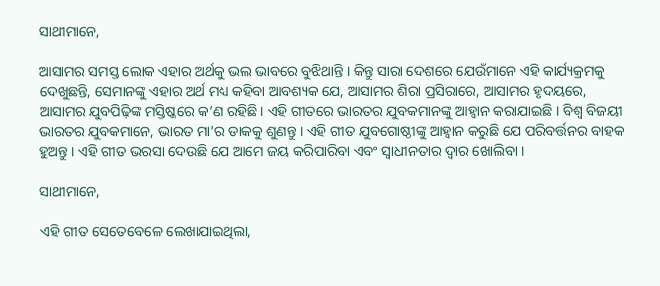ସାଥୀମାନେ,

ଆସାମର ସମସ୍ତ ଲୋକ ଏହାର ଅର୍ଥକୁ ଭଲ ଭାବରେ ବୁଝିଥାନ୍ତି । କିନ୍ତୁ ସାରା ଦେଶରେ ଯେଉଁମାନେ ଏହି କାର୍ଯ୍ୟକ୍ରମକୁ ଦେଖୁଛନ୍ତି, ସେମାନଙ୍କୁ ଏହାର ଅର୍ଥ ମଧ୍ୟ କହିବା ଆବଶ୍ୟକ ଯେ, ଆସାମର ଶିରା ପ୍ରସିରାରେ, ଆସାମର ହୃଦୟରେ, ଆସାମର ଯୁବପିଢ଼ିଙ୍କ ମସ୍ତିଷ୍କରେ କ’ଣ ରହିଛି । ଏହି ଗୀତରେ ଭାରତର ଯୁବକମାନଙ୍କୁ ଆହ୍ୱାନ କରାଯାଇଛି । ବିଶ୍ୱ ବିଜୟୀ ଭାରତର ଯୁବକମାନେ, ଭାରତ ମା’ର ଡାକକୁ ଶୁଣନ୍ତୁ । ଏହି ଗୀତ ଯୁବଗୋଷ୍ଠୀଙ୍କୁ ଆହ୍ୱାନ କରୁଛି ଯେ ପରିବର୍ତ୍ତନର ବାହକ ହୁଅନ୍ତୁ । ଏହି ଗୀତ ଭରସା ଦେଉଛି ଯେ ଆମେ ଜୟ କରିପାରିବା ଏବଂ ସ୍ୱାଧୀନତାର ଦ୍ୱାର ଖୋଲିବା ।

ସାଥୀମାନେ,

ଏହି ଗୀତ ସେତେବେଳେ ଲେଖାଯାଇଥିଲା,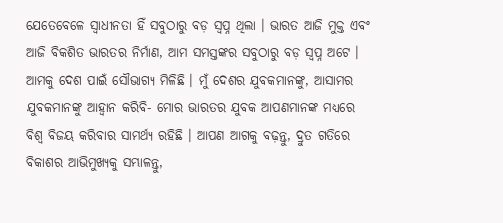ଯେତେବେଳେ ସ୍ୱାଧୀନତା ହିଁ ସବୁଠାରୁ ବଡ଼ ସ୍ୱପ୍ନ ଥିଲା । ଭାରତ ଆଜି ମୁକ୍ତ ଏବଂ ଆଜି ବିକଶିତ ଭାରତର ନିର୍ମାଣ, ଆମ ସମସ୍ତଙ୍କର ସବୁଠାରୁ ବଡ଼ ସ୍ୱପ୍ନ ଅଟେ । ଆମକୁ ଦେଶ ପାଇଁ ସୌଭାଗ୍ୟ ମିଳିଛି । ମୁଁ ଦେଶର ଯୁବକମାନଙ୍କୁ, ଆସାମର ଯୁବକମାନଙ୍କୁ ଆହ୍ୱାନ କରିବି- ମୋର ଭାରତର ଯୁବକ ଆପଣମାନଙ୍କ ମଧ୍ୟରେ ବିଶ୍ୱ ବିଜୟ କରିବାର ସାମର୍ଥ୍ୟ ରହିଛି । ଆପଣ ଆଗକୁ ବଢ଼ନ୍ତୁ, ଦ୍ରୁତ ଗତିରେ ବିକାଶର ଆଭିମୁଖ୍ୟକୁ ସମ୍ଭାଳନ୍ତୁ,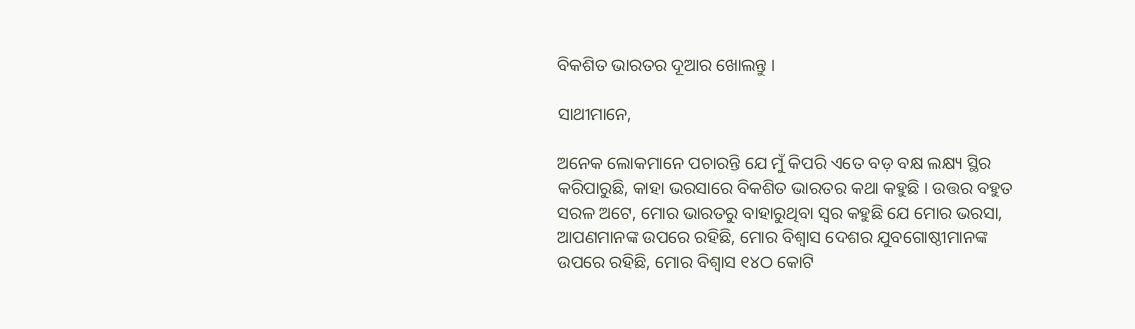ବିକଶିତ ଭାରତର ଦୂଆର ଖୋଲନ୍ତୁ ।

ସାଥୀମାନେ,

ଅନେକ ଲୋକମାନେ ପଚାରନ୍ତି ଯେ ମୁଁ କିପରି ଏତେ ବଡ଼ ବକ୍ଷ ଲକ୍ଷ୍ୟ ସ୍ଥିର କରିପାରୁଛି, କାହା ଭରସାରେ ବିକଶିତ ଭାରତର କଥା କହୁଛି । ଉତ୍ତର ବହୁତ ସରଳ ଅଟେ, ମୋର ଭାରତରୁ ବାହାରୁଥିବା ସ୍ୱର କହୁଛି ଯେ ମୋର ଭରସା, ଆପଣମାନଙ୍କ ଉପରେ ରହିଛି, ମୋର ବିଶ୍ୱାସ ଦେଶର ଯୁବଗୋଷ୍ଠୀମାନଙ୍କ ଉପରେ ରହିଛି, ମୋର ବିଶ୍ୱାସ ୧୪ଠ କୋଟି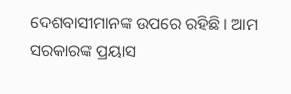ଦେଶବାସୀମାନଙ୍କ ଉପରେ ରହିଛି । ଆମ ସରକାରଙ୍କ ପ୍ରୟାସ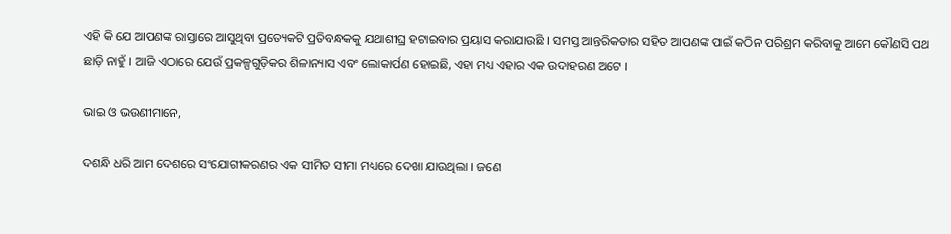ଏହି କି ଯେ ଆପଣଙ୍କ ରାସ୍ତାରେ ଆସୁଥିବା ପ୍ରତ୍ୟେକଟି ପ୍ରତିବନ୍ଧକକୁ ଯଥାଶୀଘ୍ର ହଟାଇବାର ପ୍ରୟାସ କରାଯାଉଛି । ସମସ୍ତ ଆନ୍ତରିକତାର ସହିତ ଆପଣଙ୍କ ପାଇଁ କଠିନ ପରିଶ୍ରମ କରିବାକୁ ଆମେ କୌଣସି ପଥ ଛାଡ଼ି ନାହୁଁ । ଆଜି ଏଠାରେ ଯେଉଁ ପ୍ରକଳ୍ପଗୁଡ଼ିକର ଶିଳାନ୍ୟାସ ଏବଂ ଲୋକାର୍ପଣ ହୋଇଛି, ଏହା ମଧ୍ୟ ଏହାର ଏକ ଉଦାହରଣ ଅଟେ ।

ଭାଇ ଓ ଭଉଣୀମାନେ,

ଦଶନ୍ଧି ଧରି ଆମ ଦେଶରେ ସଂଯୋଗୀକରଣର ଏକ ସୀମିତ ସୀମା ମଧ୍ୟରେ ଦେଖା ଯାଉଥିଲା । ଜଣେ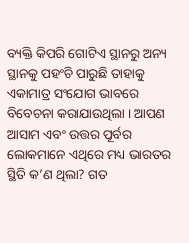ବ୍ୟକ୍ତି କିପରି ଗୋଟିଏ ସ୍ଥାନରୁ ଅନ୍ୟ ସ୍ଥାନକୁ ପହଂଚି ପାରୁଛି ତାହାକୁ ଏକାମାତ୍ର ସଂଯୋଗ ଭାବରେ ବିବେଚନା କରାଯାଉଥିଲା । ଆପଣ ଆସାମ ଏବଂ ଉତ୍ତର ପୂର୍ବର ଲୋକମାନେ ଏଥିରେ ମଧ୍ୟ ଭାରତର ସ୍ଥିତି କ’ଣ ଥିଲା? ଗତ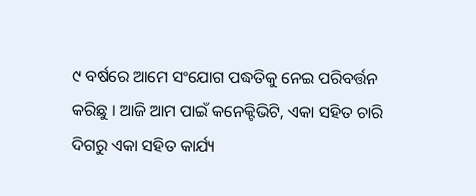୯ ବର୍ଷରେ ଆମେ ସଂଯୋଗ ପଦ୍ଧତିକୁ ନେଇ ପରିବର୍ତ୍ତନ କରିଛୁ । ଆଜି ଆମ ପାଇଁ କନେକ୍ଟିଭିଟି, ଏକା ସହିତ ଚାରି ଦିଗରୁ ଏକା ସହିତ କାର୍ଯ୍ୟ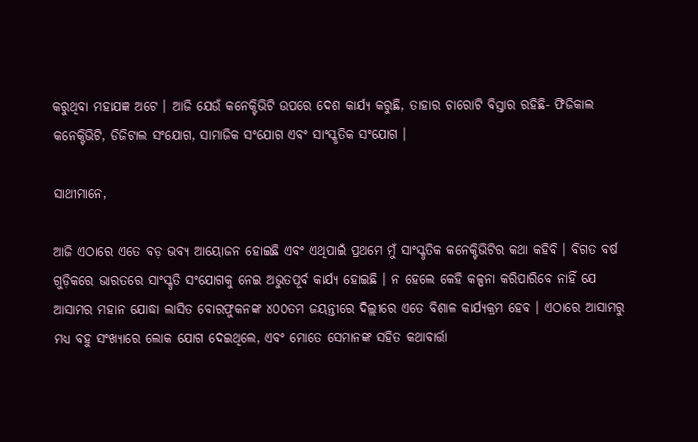କରୁଥିବା ମହାଯଜ୍ଞ ଅଟେ । ଆଜି ଯେଉଁ କନେକ୍ଟିଭିଟି ଉପରେ ଦେଶ କାର୍ଯ୍ୟ କରୁଛି, ତାହାର ଚାରୋଟି ବିସ୍ତାର ରହିଛି- ଫିଜିକାଲ କନେକ୍ଟିଭିଟି, ଡିଜିଟାଲ ସଂଯୋଗ, ସାମାଜିକ ସଂଯୋଗ ଏବଂ ସାଂସ୍କୃତିକ ସଂଯୋଗ ।

ସାଥୀମାନେ,

ଆଜି ଏଠାରେ ଏତେ ବଡ଼ ଭବ୍ୟ ଆୟୋଜନ ହୋଇଛି ଏବଂ ଏଥିପାଇଁ ପ୍ରଥମେ ମୁଁ ସାଂସ୍କୃତିକ କନେକ୍ଟିଭିଟିର କଥା କହିବି । ବିଗତ ବର୍ଷ ଗୁଡ଼ିକରେ ଭାରତରେ ସାଂସ୍କୃତି ସଂଯୋଗକୁ ନେଇ ଅଭୁତପୂର୍ବ କାର୍ଯ୍ୟ ହୋଇଛି । ନ ହେଲେ କେହି କଳ୍ପନା କରିପାରିବେ ନାହିଁ ଯେ ଆସାମର ମହାନ ଯୋଦ୍ଧା ଲାସିତ ବୋରଫୁକନଙ୍କ ୪୦୦ତମ ଜୟନ୍ତୀରେ ଦିଲ୍ଲୀରେ ଏତେ ବିଶାଳ କାର୍ଯ୍ୟକ୍ରମ ହେବ । ଏଠାରେ ଆସାମରୁ ମଧ୍ୟ ବହୁ ସଂଖ୍ୟାରେ ଲୋକ ଯୋଗ ଦେଇଥିଲେ, ଏବଂ ମୋତେ ସେମାନଙ୍କ ସହିତ କଥାବାର୍ତ୍ତା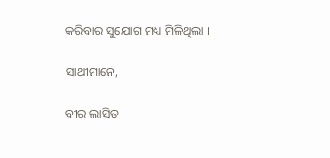କରିବାର ସୁଯୋଗ ମଧ୍ୟ ମିଳିଥିଲା ।

ସାଥୀମାନେ,

ବୀର ଲାସିତ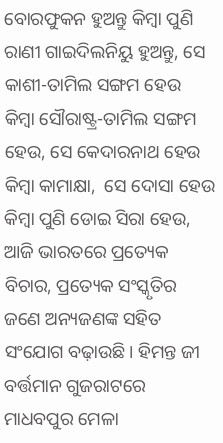ବୋରଫୁକନ ହୁଅନ୍ତୁ କିମ୍ବା ପୁଣି ରାଣୀ ଗାଇଦିଲନିୟୁ ହୁଅନ୍ତୁ, ସେ କାଶୀ-ତାମିଲ ସଙ୍ଗମ ହେଉ କିମ୍ବା ସୌରାଷ୍ଟ୍ର-ତାମିଲ ସଙ୍ଗମ ହେଉ, ସେ କେଦାରନାଥ ହେଉ କିମ୍ବା କାମାକ୍ଷା,  ସେ ଦୋସା ହେଉ କିମ୍ବା ପୁଣି ଡୋଇ ସିରା ହେଉ, ଆଜି ଭାରତରେ ପ୍ରତ୍ୟେକ ବିଚାର, ପ୍ରତ୍ୟେକ ସଂସ୍କୃତିର ଜଣେ ଅନ୍ୟଜଣଙ୍କ ସହିତ ସଂଯୋଗ ବଢ଼ାଉଛି। ହିମନ୍ତ ଜୀ ବର୍ତ୍ତମାନ ଗୁଜରାଟରେ ମାଧବପୁର ମେଳା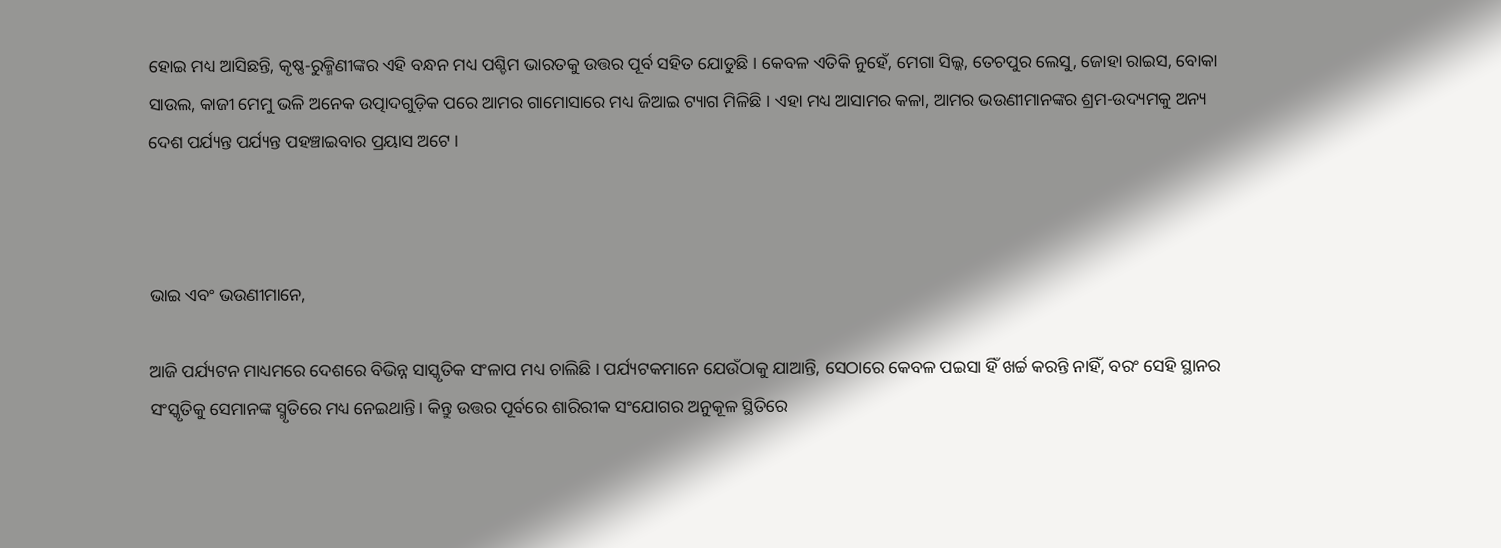ହୋଇ ମଧ୍ୟ ଆସିଛନ୍ତି, କୃଷ୍ଣ-ରୁକ୍ମିଣୀଙ୍କର ଏହି ବନ୍ଧନ ମଧ୍ୟ ପଶ୍ଚିମ ଭାରତକୁ ଉତ୍ତର ପୂର୍ବ ସହିତ ଯୋଡୁଛି । କେବଳ ଏତିକି ନୁହେଁ, ମେଗା ସିଲ୍କ, ତେଚପୁର ଲେସୁ, ଜୋହା ରାଇସ, ବୋକା ସାଉଲ, କାଜୀ ମେମୁ ଭଳି ଅନେକ ଉତ୍ପାଦଗୁଡ଼ିକ ପରେ ଆମର ଗାମୋସାରେ ମଧ୍ୟ ଜିଆଇ ଟ୍ୟାଗ ମିଳିଛି । ଏହା ମଧ୍ୟ ଆସାମର କଳା, ଆମର ଭଉଣୀମାନଙ୍କର ଶ୍ରମ-ଉଦ୍ୟମକୁ ଅନ୍ୟ ଦେଶ ପର୍ଯ୍ୟନ୍ତ ପର୍ଯ୍ୟନ୍ତ ପହଞ୍ଚାଇବାର ପ୍ରୟାସ ଅଟେ ।



ଭାଇ ଏବଂ ଭଉଣୀମାନେ,

ଆଜି ପର୍ଯ୍ୟଟନ ମାଧ୍ୟମରେ ଦେଶରେ ବିଭିନ୍ନ ସାସ୍କୃତିକ ସଂଳାପ ମଧ୍ୟ ଚାଲିଛି । ପର୍ଯ୍ୟଟକମାନେ ଯେଉଁଠାକୁ ଯାଆନ୍ତି, ସେଠାରେ କେବଳ ପଇସା ହିଁ ଖର୍ଚ୍ଚ କରନ୍ତି ନାହିଁ, ବରଂ ସେହି ସ୍ଥାନର ସଂସ୍କୃତିକୁ ସେମାନଙ୍କ ସ୍ମୃତିରେ ମଧ୍ୟ ନେଇଥାନ୍ତି। କିନ୍ତୁ ଉତ୍ତର ପୂର୍ବରେ ଶାରିରୀକ ସଂଯୋଗର ଅନୁକୂଳ ସ୍ଥିତିରେ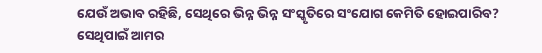ଯେଉଁ ଅଭାବ ରହିଛି, ସେଥିରେ ଭିନ୍ନ ଭିନ୍ନ ସଂସ୍କୃତିରେ ସଂଯୋଗ କେମିତି ହୋଇପାରିବ? ସେଥିପାଇଁ ଆମର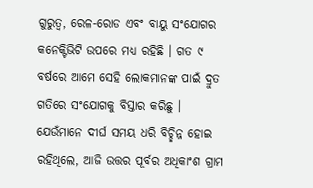ଗୁରୁତ୍ୱ, ରେଳ-ରୋଡ ଏବଂ ବାୟୁ ସଂଯୋଗର କନେକ୍ଟିଭିଟି ଉପରେ ମଧ୍ୟ ରହିଛି । ଗତ ୯ ବର୍ଷରେ ଆମେ ସେହି ଲୋକମାନଙ୍କ ପାଇଁ ଦ୍ରୁତ ଗତିରେ ସଂଯୋଗକୁ ବିସ୍ତାର କରିଛୁ । ଯେଉଁମାନେ ଦୀର୍ଘ ସମୟ ଧରି ବିଚ୍ଛିନ୍ନ ହୋଇ ରହିଥିଲେ, ଆଜି ଉତ୍ତର ପୂର୍ବର ଅଧିକାଂଶ ଗ୍ରାମ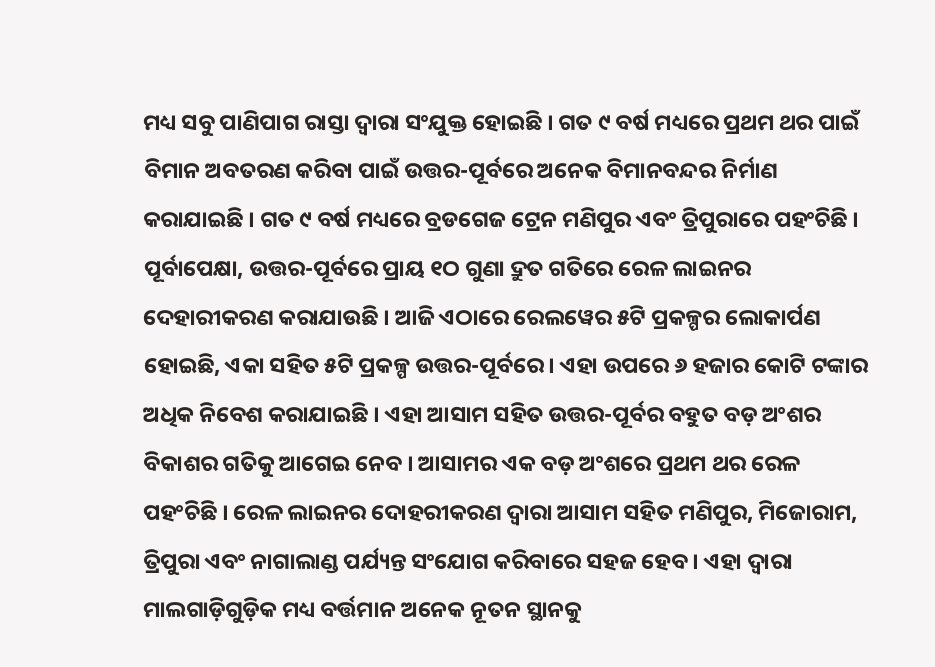ମଧ୍ୟ ସବୁ ପାଣିପାଗ ରାସ୍ତା ଦ୍ୱାରା ସଂଯୁକ୍ତ ହୋଇଛି । ଗତ ୯ ବର୍ଷ ମଧ୍ୟରେ ପ୍ରଥମ ଥର ପାଇଁ ବିମାନ ଅବତରଣ କରିବା ପାଇଁ ଉତ୍ତର-ପୂର୍ବରେ ଅନେକ ବିମାନବନ୍ଦର ନିର୍ମାଣ କରାଯାଇଛି । ଗତ ୯ ବର୍ଷ ମଧ୍ୟରେ ବ୍ରଡଗେଜ ଟ୍ରେନ ମଣିପୁର ଏବଂ ତ୍ରିପୁରାରେ ପହଂଚିଛି । ପୂର୍ବାପେକ୍ଷା, ଉତ୍ତର-ପୂର୍ବରେ ପ୍ରାୟ ୧ଠ ଗୁଣା ଦ୍ରୁତ ଗତିରେ ରେଳ ଲାଇନର ଦେହାରୀକରଣ କରାଯାଉଛି । ଆଜି ଏଠାରେ ରେଲୱେର ୫ଟି ପ୍ରକଳ୍ପର ଲୋକାର୍ପଣ ହୋଇଛି, ଏକା ସହିତ ୫ଟି ପ୍ରକଳ୍ପ ଉତ୍ତର-ପୂର୍ବରେ । ଏହା ଉପରେ ୬ ହଜାର କୋଟି ଟଙ୍କାର ଅଧିକ ନିବେଶ କରାଯାଇଛି । ଏହା ଆସାମ ସହିତ ଉତ୍ତର-ପୂର୍ବର ବହୁତ ବଡ଼ ଅଂଶର ବିକାଶର ଗତିକୁ ଆଗେଇ ନେବ । ଆସାମର ଏକ ବଡ଼ ଅଂଶରେ ପ୍ରଥମ ଥର ରେଳ ପହଂଚିଛି । ରେଳ ଲାଇନର ଦୋହରୀକରଣ ଦ୍ୱାରା ଆସାମ ସହିତ ମଣିପୁର, ମିଜୋରାମ, ତ୍ରିପୁରା ଏବଂ ନାଗାଲାଣ୍ଡ ପର୍ଯ୍ୟନ୍ତ ସଂଯୋଗ କରିବାରେ ସହଜ ହେବ । ଏହା ଦ୍ୱାରା ମାଲଗାଡ଼ିଗୁଡ଼ିକ ମଧ୍ୟ ବର୍ତ୍ତମାନ ଅନେକ ନୂତନ ସ୍ଥାନକୁ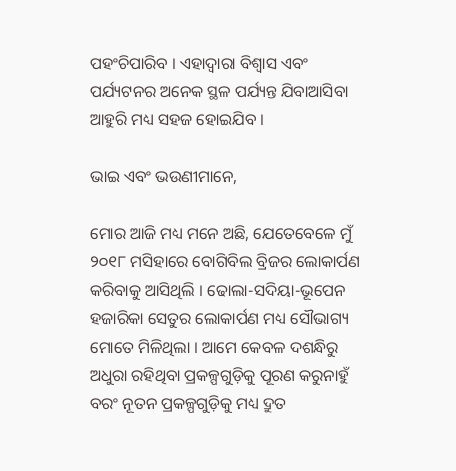ପହଂଚିପାରିବ । ଏହାଦ୍ୱାରା ବିଶ୍ୱାସ ଏବଂ ପର୍ଯ୍ୟଟନର ଅନେକ ସ୍ଥଳ ପର୍ଯ୍ୟନ୍ତ ଯିବାଆସିବା ଆହୁରି ମଧ୍ୟ ସହଜ ହୋଇଯିବ ।

ଭାଇ ଏବଂ ଭଉଣୀମାନେ,

ମୋର ଆଜି ମଧ୍ୟ ମନେ ଅଛି, ଯେତେବେଳେ ମୁଁ ୨୦୧୮ ମସିହାରେ ବୋଗିବିଲ ବ୍ରିଜର ଲୋକାର୍ପଣ କରିବାକୁ ଆସିଥିଲି । ଢୋଲା-ସଦିୟା-ଭୂପେନ ହଜାରିକା ସେତୁର ଲୋକାର୍ପଣ ମଧ୍ୟ ସୌଭାଗ୍ୟ ମୋତେ ମିଳିଥିଲା । ଆମେ କେବଳ ଦଶନ୍ଧିରୁ ଅଧୁରା ରହିଥିବା ପ୍ରକଳ୍ପଗୁଡ଼ିକୁ ପୂରଣ କରୁନାହୁଁ ବରଂ ନୂତନ ପ୍ରକଳ୍ପଗୁଡ଼ିକୁ ମଧ୍ୟ ଦ୍ରୁତ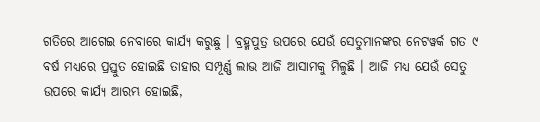ଗତିରେ ଆଗେଇ ନେବାରେ କାର୍ଯ୍ୟ କରୁଛୁ । ବ୍ରହ୍ମପୁତ୍ର ଉପରେ ଯେଉଁ ସେତୁମାନଙ୍କର ନେଟୱର୍କ ଗତ ୯ ବର୍ଷ ମଧ୍ୟରେ ପ୍ରସ୍ତୁତ ହୋଇଛି ତାହାର ସମ୍ପୂର୍ଣ୍ଣ ଲାଭ ଆଜି ଆସାମକୁ ମିଳୁଛି । ଆଜି ମଧ୍ୟ ଯେଉଁ ସେତୁ ଉପରେ କାର୍ଯ୍ୟ ଆରମ୍ଭ ହୋଇଛି,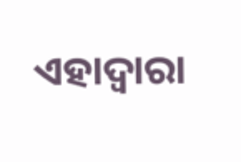ଏହାଦ୍ୱାରା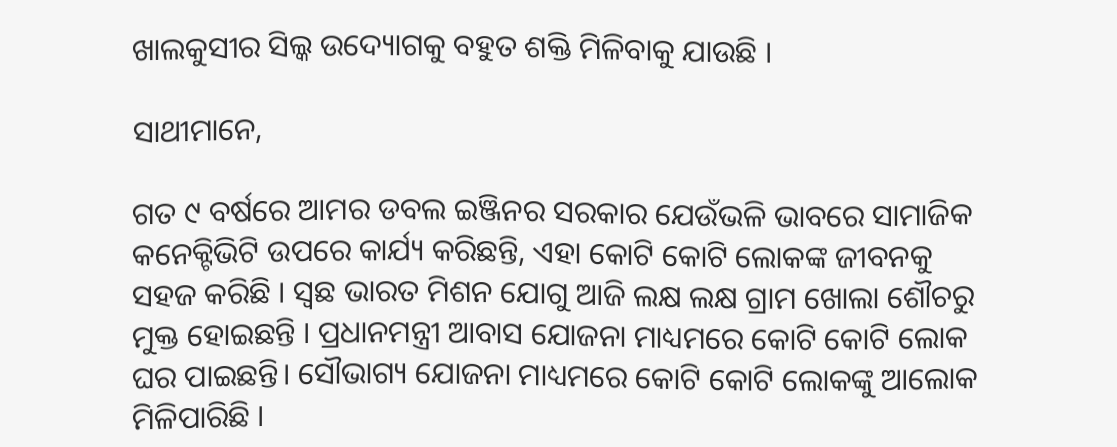ଖାଲକୁସୀର ସିଲ୍କ ଉଦ୍ୟୋଗକୁ ବହୁତ ଶକ୍ତି ମିଳିବାକୁ ଯାଉଛି ।

ସାଥୀମାନେ,

ଗତ ୯ ବର୍ଷରେ ଆମର ଡବଲ ଇଞ୍ଜିନର ସରକାର ଯେଉଁଭଳି ଭାବରେ ସାମାଜିକ କନେକ୍ଟିଭିଟି ଉପରେ କାର୍ଯ୍ୟ କରିଛନ୍ତି, ଏହା କୋଟି କୋଟି ଲୋକଙ୍କ ଜୀବନକୁ ସହଜ କରିଛି । ସ୍ୱଛ ଭାରତ ମିଶନ ଯୋଗୁ ଆଜି ଲକ୍ଷ ଲକ୍ଷ ଗ୍ରାମ ଖୋଲା ଶୌଚରୁ ମୁକ୍ତ ହୋଇଛନ୍ତି । ପ୍ରଧାନମନ୍ତ୍ରୀ ଆବାସ ଯୋଜନା ମାଧ୍ୟମରେ କୋଟି କୋଟି ଲୋକ ଘର ପାଇଛନ୍ତି। ସୌଭାଗ୍ୟ ଯୋଜନା ମାଧ୍ୟମରେ କୋଟି କୋଟି ଲୋକଙ୍କୁ ଆଲୋକ ମିଳିପାରିଛି ।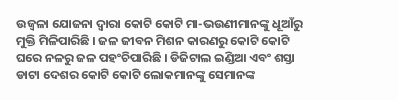ଉଜ୍ୱଳା ଯୋଜନା ଦ୍ୱାରା କୋଟି କୋଟି ମା-ଭଉଣୀମାନଙ୍କୁ ଧୂଆଁରୁ ମୁକ୍ତି ମିଳିପାରିଛି । ଜଳ ଜୀବନ ମିଶନ କାରଣରୁ କୋଟି କୋଟି ଘରେ ନଳରୁ ଜଳ ପହଂଚିପାରିଛି । ଡିଜିଟାଲ ଇଣ୍ଡିଆ ଏବଂ ଶସ୍ତା ଡାଟା ଦେଶର କୋଟି କୋଟି ଲୋକମାନଙ୍କୁ ସେମାନଙ୍କ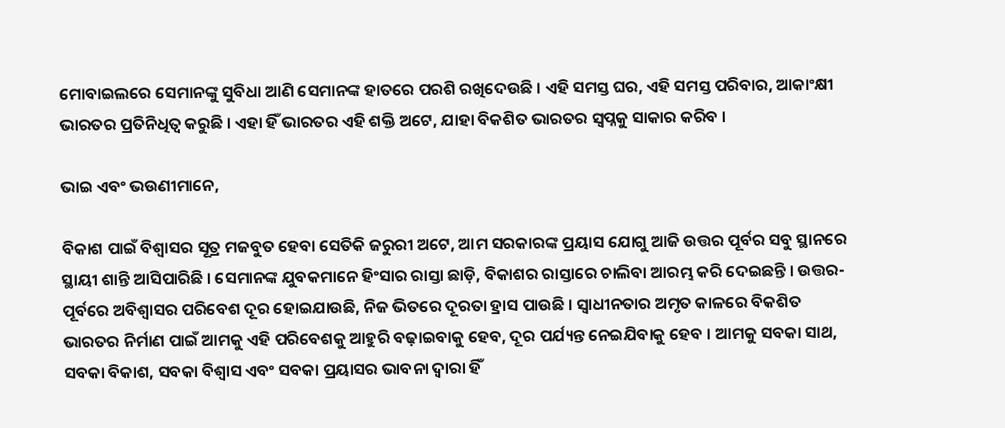ମୋବାଇଲରେ ସେମାନଙ୍କୁ ସୁବିଧା ଆଣି ସେମାନଙ୍କ ହାତରେ ପରଶି ରଖିଦେଉଛି । ଏହି ସମସ୍ତ ଘର, ଏହି ସମସ୍ତ ପରିବାର, ଆକାଂକ୍ଷୀ ଭାରତର ପ୍ରତିନିଧିତ୍ୱ କରୁଛି । ଏହା ହିଁ ଭାରତର ଏହି ଶକ୍ତି ଅଟେ, ଯାହା ବିକଶିତ ଭାରତର ସ୍ୱପ୍ନକୁ ସାକାର କରିବ ।

ଭାଇ ଏବଂ ଭଉଣୀମାନେ,

ବିକାଶ ପାଇଁ ବିଶ୍ୱାସର ସୂତ୍ର ମଜବୁତ ହେବା ସେତିକି ଜରୁରୀ ଅଟେ, ଆମ ସରକାରଙ୍କ ପ୍ରୟାସ ଯୋଗୁ ଆଜି ଉତ୍ତର ପୂର୍ବର ସବୁ ସ୍ଥାନରେ ସ୍ଥାୟୀ ଶାନ୍ତି ଆସିପାରିଛି । ସେମାନଙ୍କ ଯୁବକମାନେ ହିଂସାର ରାସ୍ତା ଛାଡ଼ି, ବିକାଶର ରାସ୍ତାରେ ଚାଲିବା ଆରମ୍ଭ କରି ଦେଇଛନ୍ତି । ଉତ୍ତର-ପୂର୍ବରେ ଅବିଶ୍ୱାସର ପରିବେଶ ଦୂର ହୋଇଯାଉଛି, ନିଜ ଭିତରେ ଦୂରତା ହ୍ରାସ ପାଉଛି । ସ୍ୱାଧୀନତାର ଅମୃତ କାଳରେ ବିକଶିତ ଭାରତର ନିର୍ମାଣ ପାଇଁ ଆମକୁ ଏହି ପରିବେଶକୁ ଆହୁରି ବଢ଼ାଇବାକୁ ହେବ, ଦୂର ପର୍ଯ୍ୟନ୍ତ ନେଇଯିବାକୁ ହେବ । ଆମକୁ ସବକା ସାଥ, ସବକା ବିକାଶ, ସବକା ବିଶ୍ୱାସ ଏବଂ ସବକା ପ୍ରୟାସର ଭାବନା ଦ୍ୱାରା ହିଁ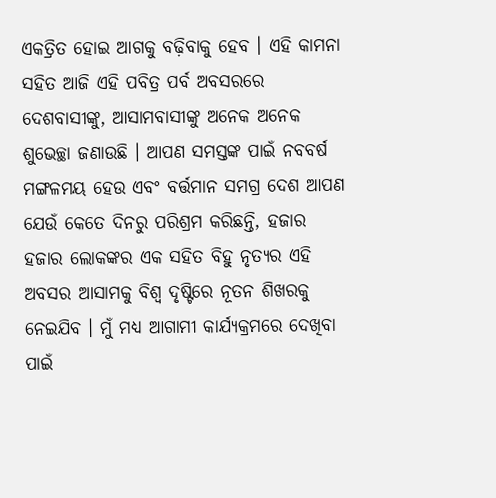ଏକତ୍ରିତ ହୋଇ ଆଗକୁ ବଢ଼ିବାକୁ ହେବ । ଏହି କାମନା ସହିତ ଆଜି ଏହି ପବିତ୍ର ପର୍ବ ଅବସରରେ ଦେଶବାସୀଙ୍କୁ, ଆସାମବାସୀଙ୍କୁ ଅନେକ ଅନେକ ଶୁଭେଚ୍ଛା ଜଣାଉଛି । ଆପଣ ସମସ୍ତଙ୍କ ପାଇଁ ନବବର୍ଷ ମଙ୍ଗଳମୟ ହେଉ ଏବଂ ବର୍ତ୍ତମାନ ସମଗ୍ର ଦେଶ ଆପଣ ଯେଉଁ କେତେ ଦିନରୁ ପରିଶ୍ରମ କରିଛନ୍ତି, ହଜାର ହଜାର ଲୋକଙ୍କର ଏକ ସହିତ ବିହୁ ନୃତ୍ୟର ଏହି ଅବସର ଆସାମକୁ ବିଶ୍ୱ ଦୃଷ୍ଟିରେ ନୂତନ ଶିଖରକୁ ନେଇଯିବ । ମୁଁ ମଧ୍ୟ ଆଗାମୀ କାର୍ଯ୍ୟକ୍ରମରେ ଦେଖିବା ପାଇଁ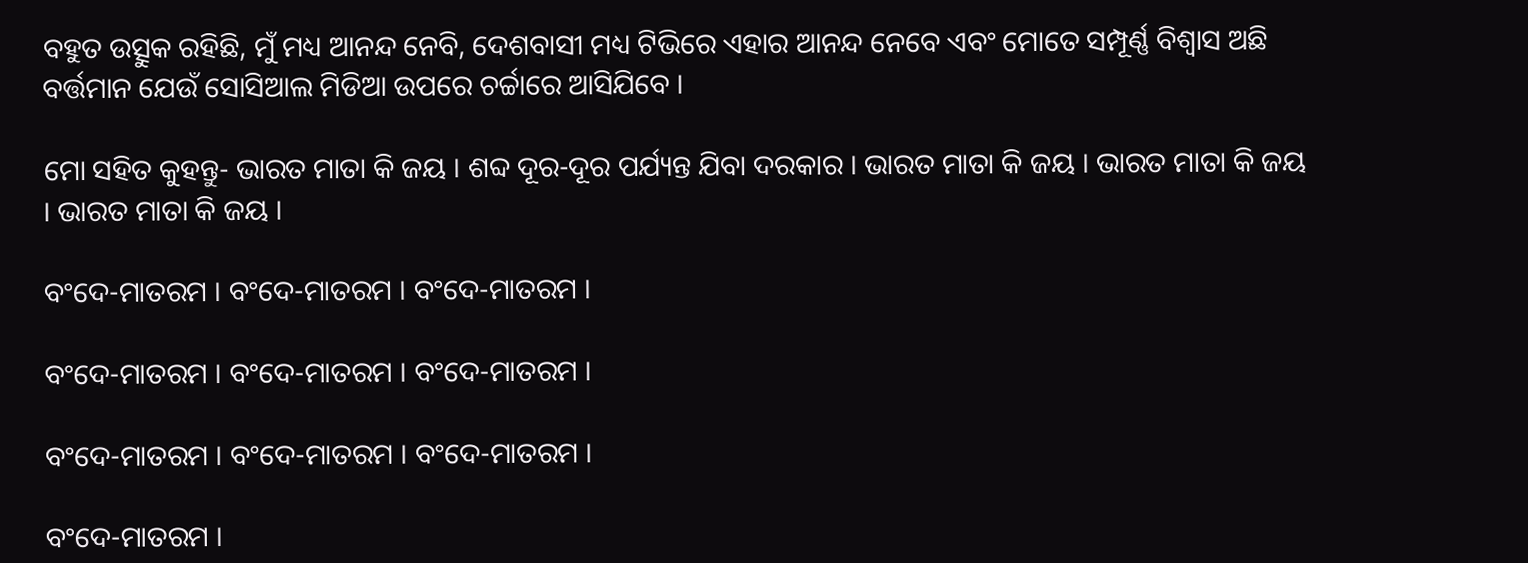ବହୁତ ଉତ୍ସୁକ ରହିଛି, ମୁଁ ମଧ୍ୟ ଆନନ୍ଦ ନେବି, ଦେଶବାସୀ ମଧ୍ୟ ଟିଭିରେ ଏହାର ଆନନ୍ଦ ନେବେ ଏବଂ ମୋତେ ସମ୍ପୂର୍ଣ୍ଣ ବିଶ୍ୱାସ ଅଛି ବର୍ତ୍ତମାନ ଯେଉଁ ସୋସିଆଲ ମିଡିଆ ଉପରେ ଚର୍ଚ୍ଚାରେ ଆସିଯିବେ ।

ମୋ ସହିତ କୁହନ୍ତୁ- ଭାରତ ମାତା କି ଜୟ । ଶବ୍ଦ ଦୂର-ଦୂର ପର୍ଯ୍ୟନ୍ତ ଯିବା ଦରକାର । ଭାରତ ମାତା କି ଜୟ । ଭାରତ ମାତା କି ଜୟ । ଭାରତ ମାତା କି ଜୟ ।

ବଂଦେ-ମାତରମ । ବଂଦେ-ମାତରମ । ବଂଦେ-ମାତରମ ।

ବଂଦେ-ମାତରମ । ବଂଦେ-ମାତରମ । ବଂଦେ-ମାତରମ ।

ବଂଦେ-ମାତରମ । ବଂଦେ-ମାତରମ । ବଂଦେ-ମାତରମ ।

ବଂଦେ-ମାତରମ ।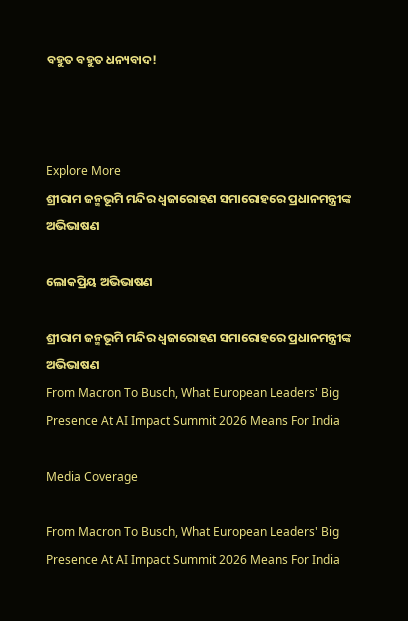ବହୁତ ବହୁତ ଧନ୍ୟବାଦ!



Explore More
ଶ୍ରୀରାମ ଜନ୍ମଭୂମି ମନ୍ଦିର ଧ୍ଵଜାରୋହଣ ସମାରୋହରେ ପ୍ରଧାନମନ୍ତ୍ରୀଙ୍କ ଅଭିଭାଷଣ

ଲୋକପ୍ରିୟ ଅଭିଭାଷଣ

ଶ୍ରୀରାମ ଜନ୍ମଭୂମି ମନ୍ଦିର ଧ୍ଵଜାରୋହଣ ସମାରୋହରେ ପ୍ରଧାନମନ୍ତ୍ରୀଙ୍କ ଅଭିଭାଷଣ
From Macron To Busch, What European Leaders' Big Presence At AI Impact Summit 2026 Means For India

Media Coverage

From Macron To Busch, What European Leaders' Big Presence At AI Impact Summit 2026 Means For India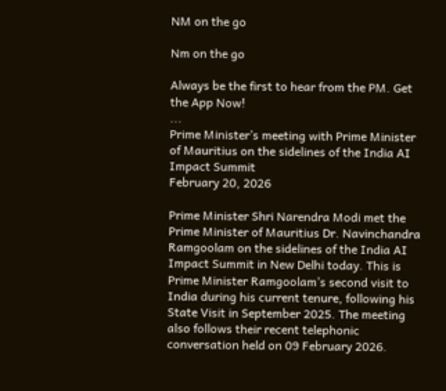NM on the go

Nm on the go

Always be the first to hear from the PM. Get the App Now!
...
Prime Minister’s meeting with Prime Minister of Mauritius on the sidelines of the India AI Impact Summit
February 20, 2026

Prime Minister Shri Narendra Modi met the Prime Minister of Mauritius Dr. Navinchandra Ramgoolam on the sidelines of the India AI Impact Summit in New Delhi today. This is Prime Minister Ramgoolam’s second visit to India during his current tenure, following his State Visit in September 2025. The meeting also follows their recent telephonic conversation held on 09 February 2026.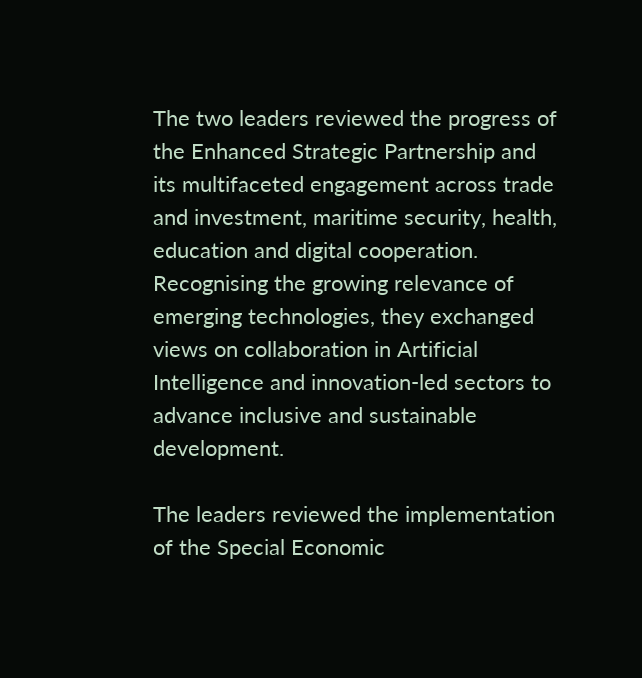The two leaders reviewed the progress of the Enhanced Strategic Partnership and its multifaceted engagement across trade and investment, maritime security, health, education and digital cooperation. Recognising the growing relevance of emerging technologies, they exchanged views on collaboration in Artificial Intelligence and innovation-led sectors to advance inclusive and sustainable development.

The leaders reviewed the implementation of the Special Economic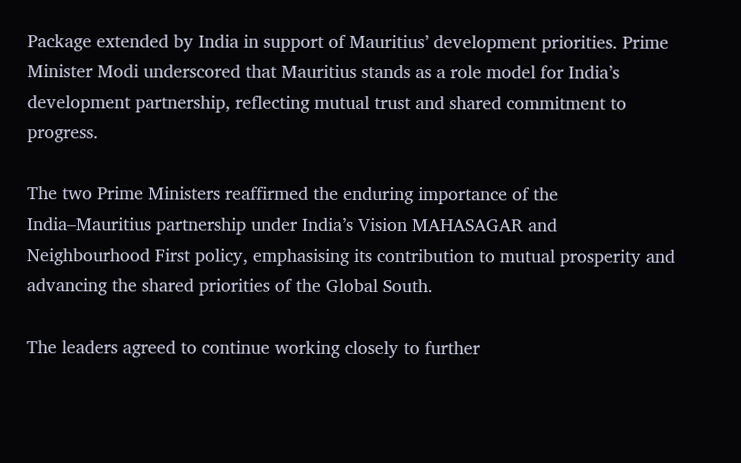Package extended by India in support of Mauritius’ development priorities. Prime Minister Modi underscored that Mauritius stands as a role model for India’s development partnership, reflecting mutual trust and shared commitment to progress.

The two Prime Ministers reaffirmed the enduring importance of the India–Mauritius partnership under India’s Vision MAHASAGAR and Neighbourhood First policy, emphasising its contribution to mutual prosperity and advancing the shared priorities of the Global South.

The leaders agreed to continue working closely to further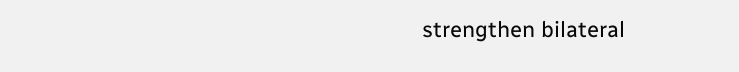strengthen bilateral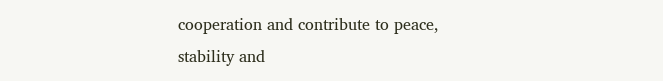cooperation and contribute to peace, stability and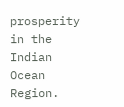prosperity in the Indian Ocean Region.